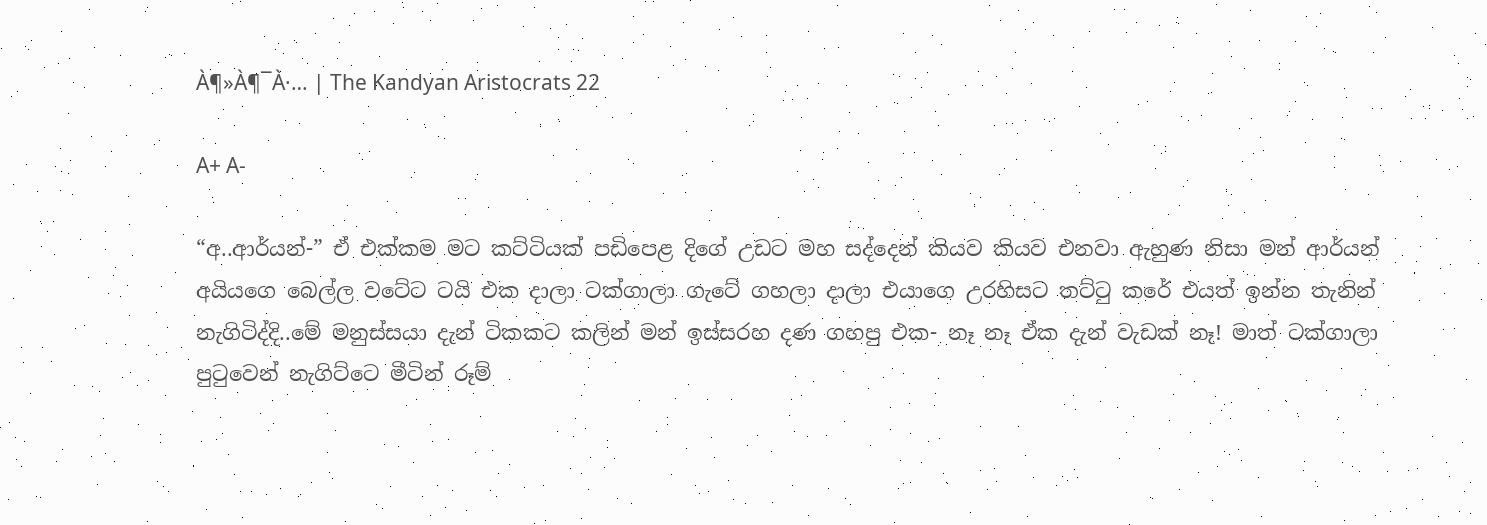À¶»À¶¯À·… | The Kandyan Aristocrats 22

A+ A-

“අ..ආර්යන්-” ඒ එක්කම මට කට්ටියක් පඩිපෙළ දිගේ උඩට මහ සද්දෙන් කියව කියව එනවා ඇහුණ නිසා මන් ආර්යන් අයියගෙ බෙල්ල වටේට ටයි එක දාලා ටක්ගාලා ගැටේ ගහලා දාලා එයාගෙ උරහිසට තට්ටු කරේ එයත් ඉන්න තැනින් නැගිටිද්දි..මේ මනුස්සයා දැන් ටිකකට කලින් මන් ඉස්සරහ දණ ගහපු එක- නෑ නෑ ඒක දැන් වැඩක් නෑ! මාත් ටක්ගාලා පුටුවෙන් නැගිට්ටෙ මීටින් රූම්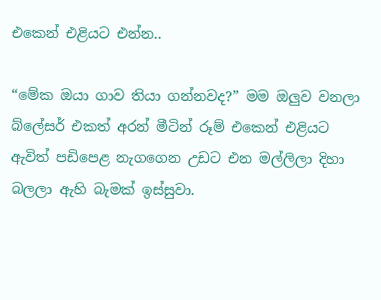එකෙන් එළියට එන්න..

“මේක ඔයා ගාව තියා ගන්නවද?” මම ඔලුව වනලා බ්ලේසර් එකත් අරන් මීටින් රූම් එකෙන් එළියට ඇවිත් පඩිපෙළ නැගගෙන උඩට එන මල්ලිලා දිහා බලලා ඇහි බැමක් ඉස්සුවා.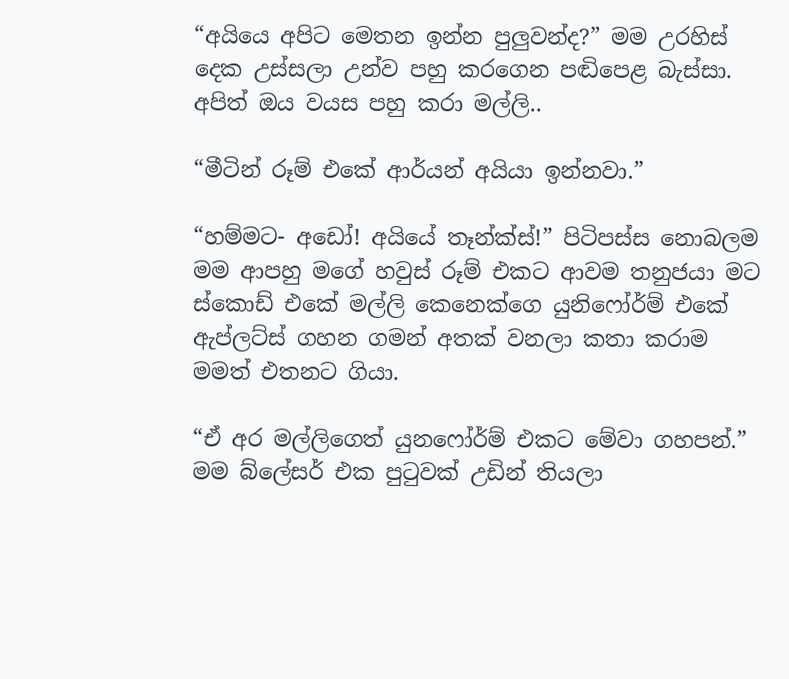“අයියෙ අපිට මෙතන ඉන්න පුලුවන්ද?” මම උරහිස් දෙක උස්සලා උන්ව පහු කරගෙන පඬිපෙළ බැස්සා. අපිත් ඔය වයස පහු කරා මල්ලි..

“මීටින් රූම් එකේ ආර්යන් අයියා ඉන්නවා.”

“හම්මට- අඩෝ! අයියේ තෑන්ක්ස්!” පිටිපස්ස නොබලම මම ආපහු මගේ හවුස් රූම් එකට ආවම තනුජයා මට ස්කොඩ් එකේ මල්ලි කෙනෙක්ගෙ යුනිෆෝර්ම් එකේ ඇප්ලට්ස් ගහන ගමන් අතක් වනලා කතා කරාම මමත් එතනට ගියා.

“ඒ අර මල්ලිගෙත් යුනෆෝර්ම් එකට මේවා ගහපන්.” මම බ්ලේසර් එක පුටුවක් උඩින් තියලා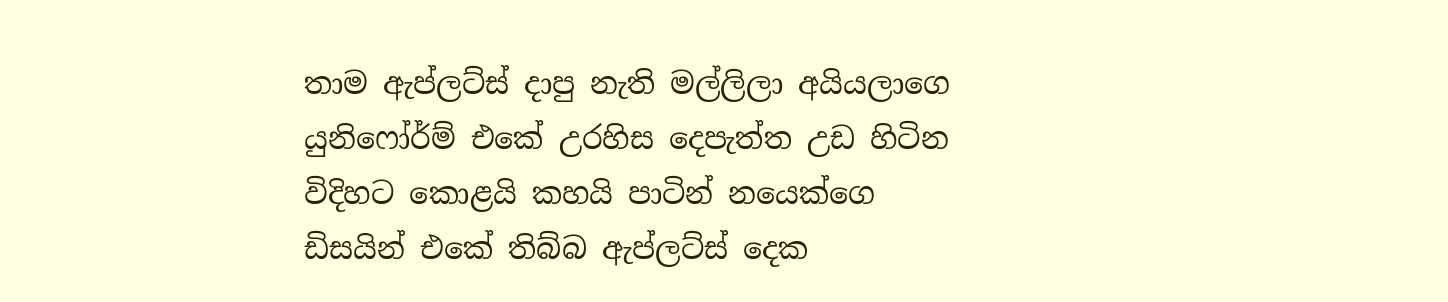තාම ඇප්ලට්ස් දාපු නැති මල්ලිලා අයියලාගෙ යුනිෆෝර්ම් එකේ උරහිස දෙපැත්ත උඩ හිටින විදිහට කොළයි කහයි පාටින් නයෙක්ගෙ ඩිසයින් එකේ තිබ්බ ඇප්ලට්ස් දෙක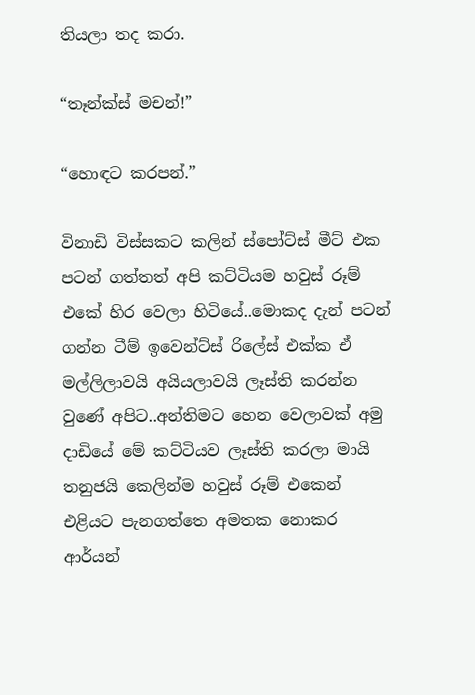තියලා තද කරා.

“තෑන්ක්ස් මචන්!”

“හොඳට කරපන්.”

විනාඩි විස්සකට කලින් ස්පෝට්ස් මීට් එක පටන් ගත්තත් අපි කට්ටියම හවුස් රූම් එකේ හිර වෙලා හිටියේ..මොකද දැන් පටන් ගන්න ටීම් ඉවෙන්ට්ස් රිලේස් එක්ක ඒ මල්ලිලාවයි අයියලාවයි ලෑස්ති කරන්න වුණේ අපිට..අන්තිමට හෙන වෙලාවක් අමු දාඩියේ මේ කට්ටියව ලෑස්ති කරලා මායි තනුජයි කෙලින්ම හවුස් රූම් එකෙන් එළියට පැනගත්තෙ අමතක නොකර ආර්යන්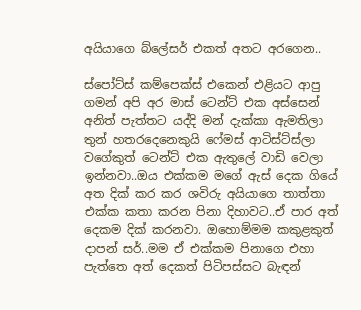අයියාගෙ බ්ලේසර් එකත් අතට අරගෙන..

ස්පෝට්ස් කම්පෙක්ස් එකෙන් එළියට ආපු ගමන් අපි අර මාස් ටෙන්ට් එක අස්සෙන් අනිත් පැත්තට යද්දි මන් දැක්කා ඇමතිලා තුන් හතරදෙනෙකුයි ෆේමස් ආටිස්ට්ස්ලා වගේකුත් ටෙන්ට් එක ඇතුලේ වාඩි වෙලා ඉන්නවා..ඔය එක්කම මගේ ඇස් දෙක ගියේ අත දික් කර කර ශවිරු අයියාගෙ තාත්තා එක්ක කතා කරන පිනා දිහාවට..ඒ පාර අත් දෙකම දික් කරනවා. ඔහොම්මම කකුළකුත් දාපන් සර්..මම ඒ එක්කම පිනාගෙ එහා පැත්තෙ අත් දෙකත් පිටිපස්සට බැඳන්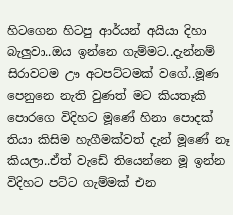හිටගෙන හිටපු ආර්යන් අයියා දිහා බැලුවා..ඔය ඉන්නෙ ගැම්මට..දැන්නම් සිරාවටම ඌ අටපට්ටමක් වගේ..මූණ පෙනුනෙ නැති වුණත් මට කියතෑකි පොරගෙ විදිහට මූණේ හිනා පොදක් තියා කිසිම හැගීමක්වත් දැන් මූණේ නෑ කියලා..ඒත් වැඩේ තියෙන්නෙ මූ ඉන්න විදිහට පට්ට ගැම්මක් එන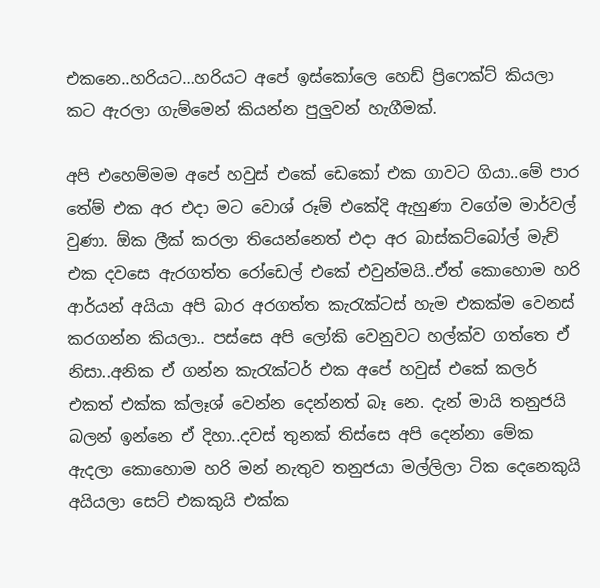එකනෙ..හරියට…හරියට අපේ ඉස්කෝලෙ හෙඩ් ප්‍රිෆෙක්ට් කියලා කට ඇරලා ගැම්මෙන් කියන්න පුලුවන් හැගීමක්.

අපි එහෙම්මම අපේ හවුස් එකේ ඩෙකෝ එක ගාවට ගියා..මේ පාර තේම් එක අර එදා මට වොශ් රූම් එකේදි ඇහුණා වගේම මාර්වල් වුණා. ඕක ලීක් කරලා තියෙන්නෙත් එදා අර බාස්කට්බෝල් මැච් එක දවසෙ ඇරගත්ත රෝඩෙල් එකේ එවුන්මයි..ඒත් කොහොම හරි ආර්යන් අයියා අපි බාර අරගත්ත කැරැක්ටස් හැම එකක්ම වෙනස් කරගන්න කියලා.. පස්සෙ අපි ලෝකි වෙනුවට හල්ක්ව ගත්තෙ ඒ නිසා..අනික ඒ ගන්න කැරැක්ටර් එක අපේ හවුස් එකේ කලර් එකත් එක්ක ක්ලෑශ් වෙන්න දෙන්නත් බෑ නෙ. දැන් මායි තනුජයි බලන් ඉන්නෙ ඒ දිහා..දවස් තුනක් තිස්සෙ අපි දෙන්නා මේක ඇදලා කොහොම හරි මන් නැතුව තනුජයා මල්ලිලා ටික දෙනෙකුයි අයියලා සෙට් එකකුයි එක්ක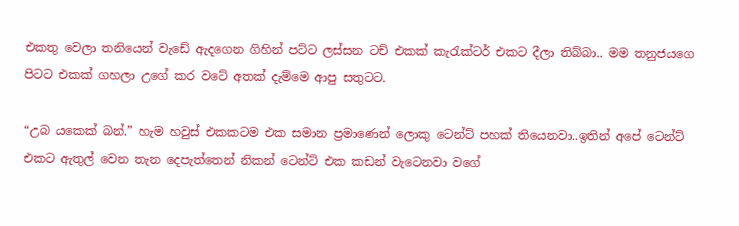එකතු වෙලා තනියෙන් වැඩේ ඇදගෙන ගිහින් පට්ට ලස්සන ටච් එකක් කැරැක්ටර් එකට දීලා තිබ්බා.. මම තනුජයගෙ පිටට එකක් ගහලා උගේ කර වටේ අතක් දැම්මෙ ආපු සතුටට.

“උබ යකෙක් බන්.” හැම හවුස් එකකටම එක සමාන ප්‍රමාණෙන් ලොකු ටෙන්ට් පහක් තියෙනවා..ඉතින් අපේ ටෙන්ට් එකට ඇතුල් වෙන තැන දෙපැත්තෙන් නිකන් ටෙන්ට් එක කඩන් වැටෙනවා වගේ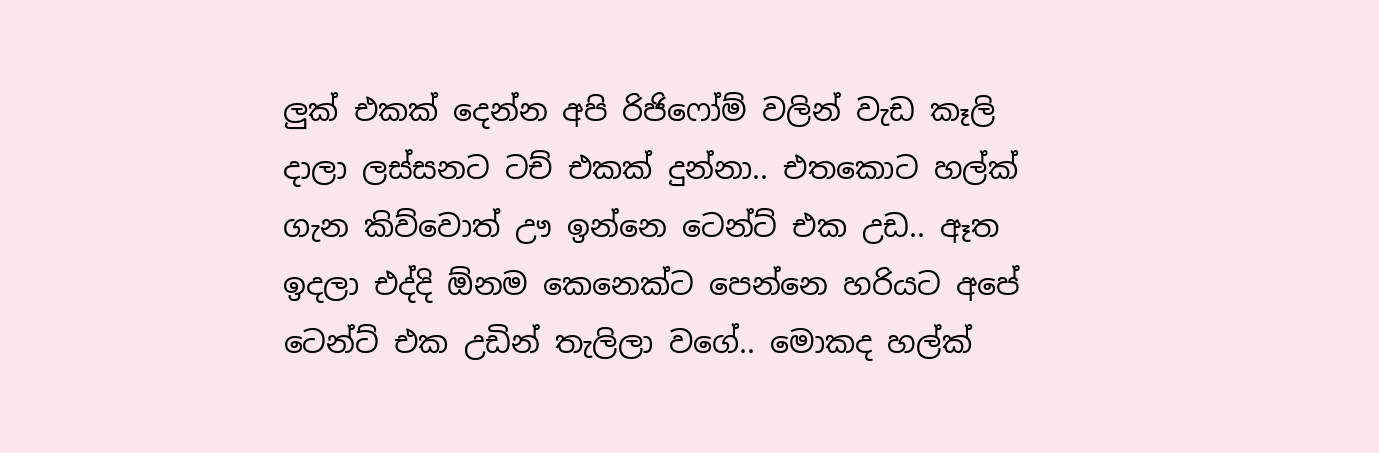ලුක් එකක් දෙන්න අපි රිජිෆෝම් වලින් වැඩ කෑලි දාලා ලස්සනට ටච් එකක් දුන්නා.. එතකොට හල්ක් ගැන කිව්වොත් ඌ ඉන්නෙ ටෙන්ට් එක උඩ.. ඈත ඉදලා එද්දි ඕනම කෙනෙක්ට පෙන්නෙ හරියට අපේ ටෙන්ට් එක උඩින් තැලිලා වගේ.. මොකද හල්ක්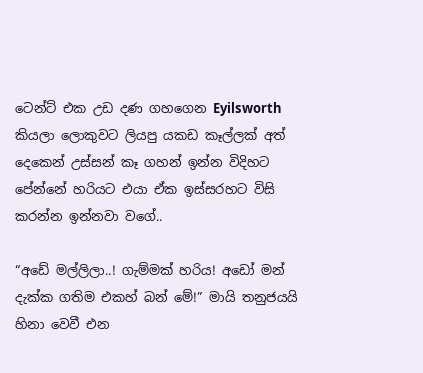ටෙන්ට් එක උඩ දණ ගහගෙන Eyilsworth කියලා ලොකුවට ලියපු යකඩ කෑල්ලක් අත් දෙකෙන් උස්සන් කෑ ගහන් ඉන්න විදිහට පේන්නේ හරියට එයා ඒක ඉස්සරහට විසි කරන්න ඉන්නවා වගේ..

“අඩේ මල්ලිලා..! ගැම්මක් හරිය! අඩෝ මන් දැක්ක ගතිම එකහ් බන් මේ!” මායි තනුජයයි හිනා වෙවී එන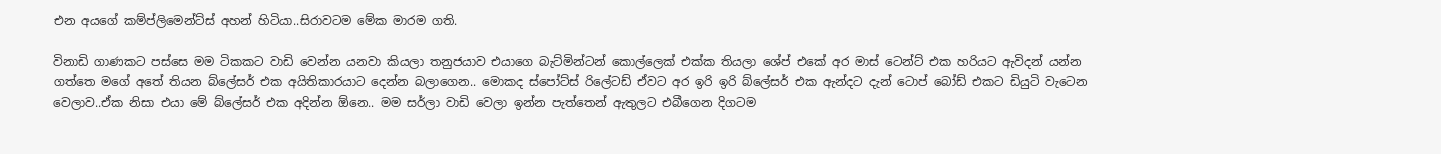එන අයගේ කම්ප්ලිමෙන්ට්ස් අහන් හිටියා..සිරාවටම මේක මාරම ගති.

විනාඩි ගාණකට පස්සෙ මම ටිකකට වාඩි වෙන්න යනවා කියලා තනුජයාව එයාගෙ බැට්මින්ටන් කොල්ලෙක් එක්ක තියලා ශේප් එකේ අර මාස් ටෙන්ට් එක හරියට ඇවිදන් යන්න ගත්තෙ මගේ අතේ තියන බ්ලේසර් එක අයිතිකාරයාට දෙන්න බලාගෙන.. මොකද ස්පෝට්ස් රිලේටඩ් ඒවට අර ඉරි ඉරි බ්ලේසර් එක ඇන්දට දැන් ටොප් බෝඩ් එකට ඩියුටි වැටෙන වෙලාව..ඒක නිසා එයා මේ බ්ලේසර් එක අදින්න ඕනෙ.. මම සර්ලා වාඩි වෙලා ඉන්න පැත්තෙන් ඇතුලට එබීගෙන දිගටම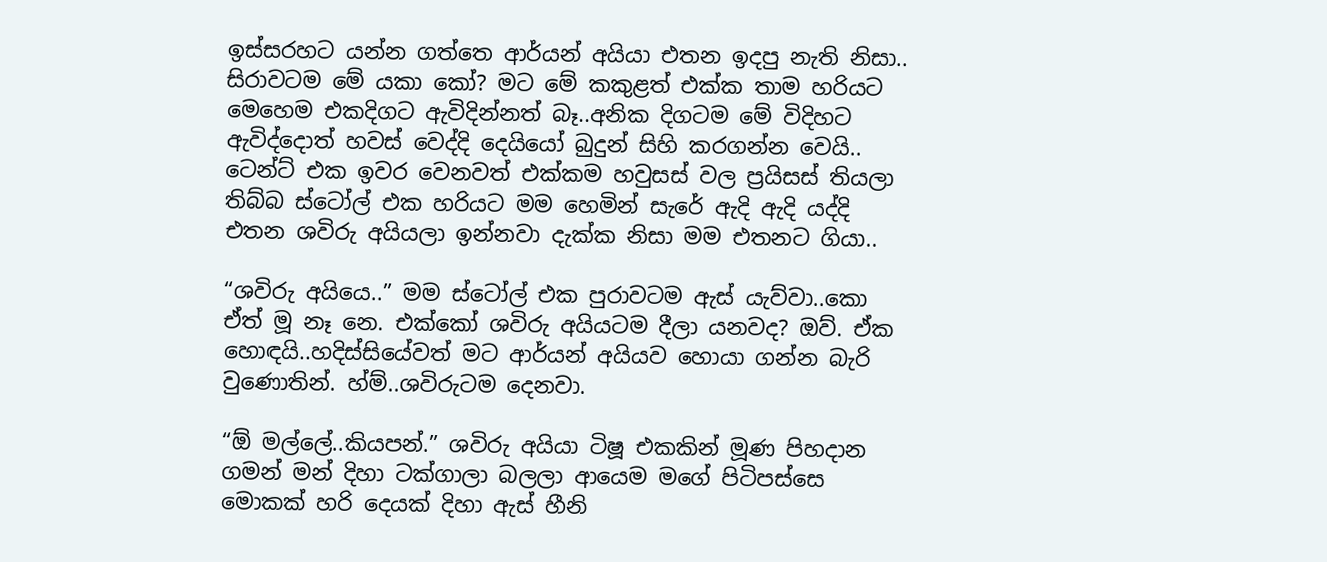ඉස්සරහට යන්න ගත්තෙ ආර්යන් අයියා එතන ඉදපු නැති නිසා.. සිරාවටම මේ යකා කෝ? මට මේ කකුළත් එක්ක තාම හරියට මෙහෙම එකදිගට ඇවිදින්නත් බෑ..අනික දිගටම මේ විදිහට ඇවිද්දොත් හවස් වෙද්දි දෙයියෝ බුදුන් සිහි කරගන්න වෙයි.. ටෙන්ට් එක ඉවර වෙනවත් එක්කම හවුසස් වල ප්‍රයිසස් තියලා තිබ්බ ස්ටෝල් එක හරියට මම හෙමින් සැරේ ඇදි ඇදි යද්දි එතන ශවිරු අයියලා ඉන්නවා දැක්ක නිසා මම එතනට ගියා..

“ශවිරු අයියෙ..” මම ස්ටෝල් එක පුරාවටම ඇස් යැව්වා..කො ඒත් මූ නෑ නෙ. එක්කෝ ශවිරු අයියටම දීලා යනවද? ඔව්. ඒක හොඳයි..හදිස්සියේවත් මට ආර්යන් අයියව හොයා ගන්න බැරි වුණොතින්. හ්ම්..ශවිරුටම දෙනවා.

“ඕ මල්ලේ..කියපන්.” ශවිරු අයියා ටිෂූ එකකින් මූණ පිහදාන ගමන් මන් දිහා ටක්ගාලා බලලා ආයෙම මගේ පිටිපස්සෙ මොකක් හරි දෙයක් දිහා ඇස් හීනි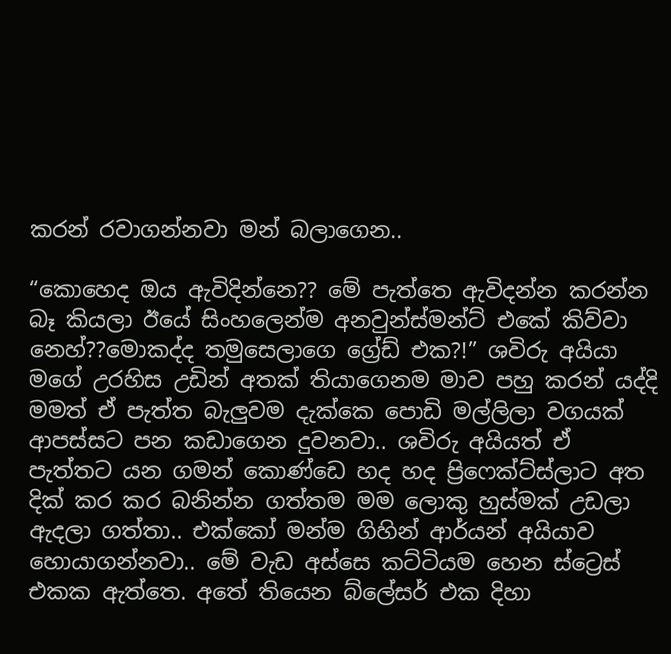කරන් රවාගන්නවා මන් බලාගෙන..

“කොහෙද ඔය ඇවිදින්නෙ?? මේ පැත්තෙ ඇවිදන්න කරන්න බෑ කියලා ඊයේ සිංහලෙන්ම අනවුන්ස්මන්ට් එකේ කිව්වා නෙහ්??මොකද්ද තමුසෙලාගෙ ග්‍රේඩ් එක?!” ශවිරු අයියා මගේ උරහිස උඩින් අතක් තියාගෙනම මාව පහු කරන් යද්දි මමත් ඒ පැත්ත බැලුවම දැක්කෙ පොඩි මල්ලිලා වගයක් ආපස්සට පන කඩාගෙන දුවනවා.. ශවිරු අයියත් ඒ පැත්තට යන ගමන් කොණ්ඩෙ හද හද ප්‍රිෆෙක්ට්ස්ලාට අත දික් කර කර බනින්න ගත්තම මම ලොකු හුස්මක් උඩලා ඇදලා ගත්තා.. එක්කෝ මන්ම ගිහින් ආර්යන් අයියාව හොයාගන්නවා.. මේ වැඩ අස්සෙ කට්ටියම හෙන ස්ට්‍රෙස් එකක ඇත්තෙ. අතේ තියෙන බ්ලේසර් එක දිහා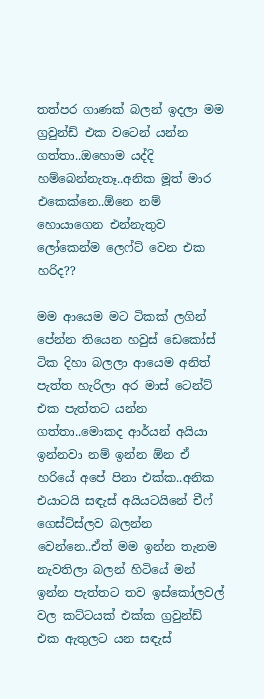තත්පර ගාණක් බලන් ඉදලා මම ග්‍රවුන්ඩ් එක වටෙන් යන්න ගත්තා..ඔහොම යද්දි හම්බෙන්නැතෑ..අනික මූත් මාර එකෙක්නෙ..ඕනෙ නම් හොයාගෙන එන්නැතුව ලෝකෙන්ම ලෙෆ්ට් වෙන එක හරිද??

මම ආයෙම මට ටිකක් ලගින් පේන්න තියෙන හවුස් ඩෙකෝස් ටික දිහා බලලා ආයෙම අනිත් පැත්ත හැරිලා අර මාස් ටෙන්ට් එක පැත්තට යන්න ගත්තා..මොකද ආර්යන් අයියා ඉන්නවා නම් ඉන්න ඕන ඒ හරියේ අපේ පිනා එක්ක..අනික එයාටයි සඳැස් අයියටයිනේ චීෆ් ගෙස්ට්ස්ලව බලන්න වෙන්නෙ..ඒත් මම ඉන්න තැනම නැවතිලා බලන් හිටියේ මන් ඉන්න පැත්තට තව ඉස්කෝලවල් වල කට්ටයක් එක්ක ග්‍රවුන්ඩ් එක ඇතුලට යන සඳැස්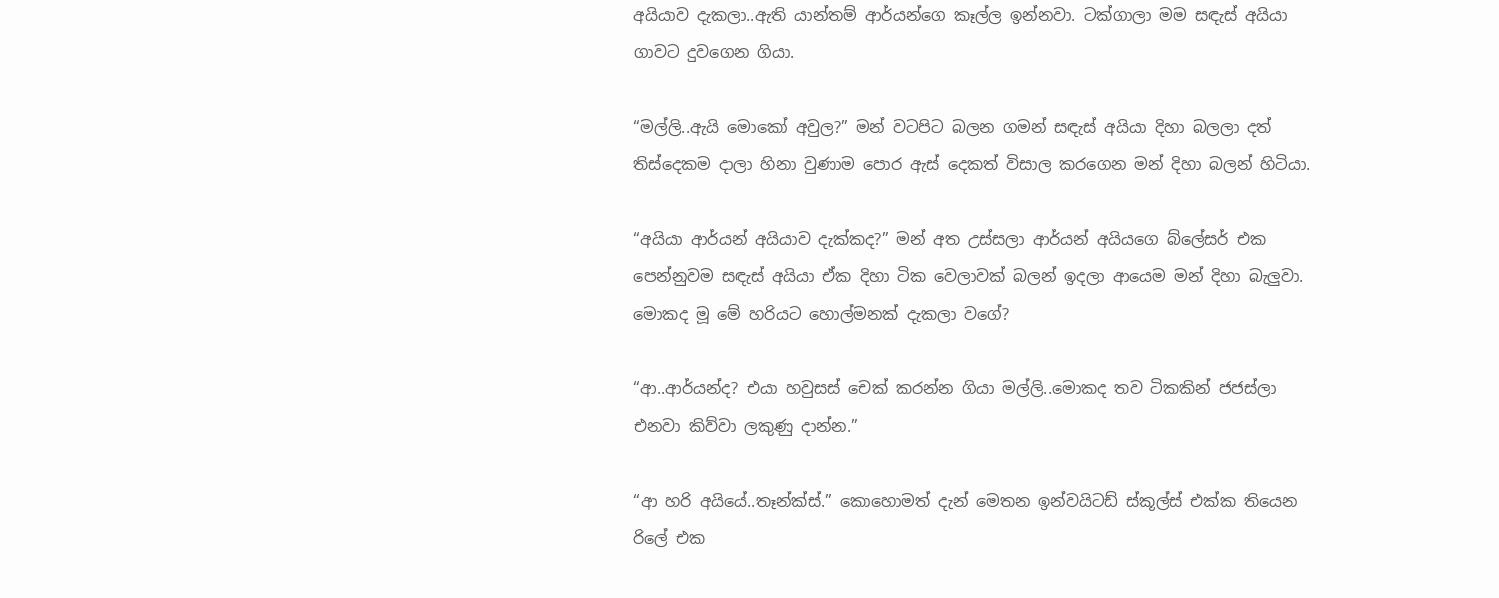අයියාව දැකලා..ඇති යාන්තම් ආර්යන්ගෙ කෑල්ල ඉන්නවා. ටක්ගාලා මම සඳැස් අයියා ගාවට දුවගෙන ගියා.

“මල්ලි..ඇයි මොකෝ අවුල?” මන් වටපිට බලන ගමන් සඳැස් අයියා දිහා බලලා දත් තිස්දෙකම දාලා හිනා වුණාම පොර ඇස් දෙකත් විසාල කරගෙන මන් දිහා බලන් හිටියා.

“අයියා ආර්යන් අයියාව දැක්කද?” මන් අත උස්සලා ආර්යන් අයියගෙ බ්ලේසර් එක පෙන්නුවම සඳැස් අයියා ඒක දිහා ටික වෙලාවක් බලන් ඉදලා ආයෙම මන් දිහා බැලුවා. මොකද මූ මේ හරියට හොල්මනක් දැකලා වගේ?

“ආ..ආර්යන්ද? එයා හවුසස් චෙක් කරන්න ගියා මල්ලි..මොකද තව ටිකකින් ජජස්ලා එනවා කිව්වා ලකුණු දාන්න.”

“ආ හරි අයියේ..තෑන්ක්ස්.” කොහොමත් දැන් මෙතන ඉන්වයිටඩ් ස්කූල්ස් එක්ක තියෙන රිලේ එක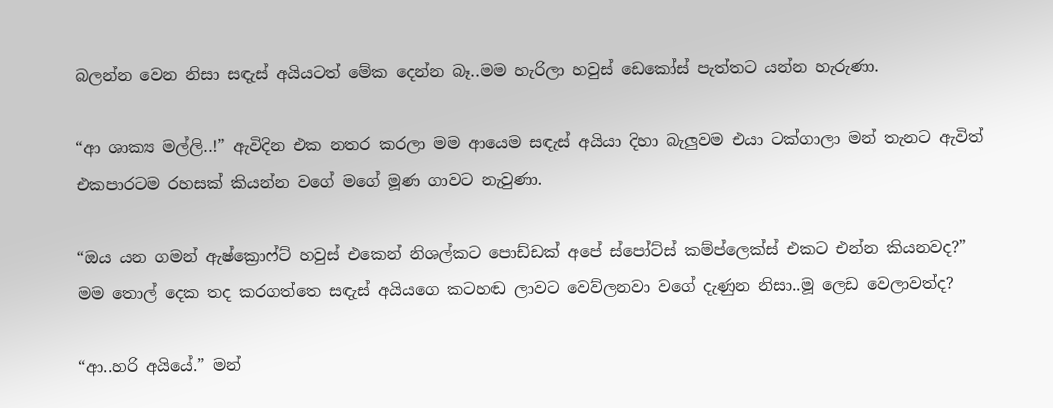බලන්න වෙන නිසා සඳැස් අයියටත් මේක දෙන්න බෑ..මම හැරිලා හවුස් ඩෙකෝස් පැත්තට යන්න හැරුණා.

“ආ ශාක්‍ය මල්ලි..!” ඇවිදින එක නතර කරලා මම ආයෙම සඳැස් අයියා දිහා බැලුවම එයා ටක්ගාලා මන් තැනට ඇවිත් එකපාරටම රහසක් කියන්න වගේ මගේ මූණ ගාවට නැවුණා.

“ඔය යන ගමන් ඇෂ්ක්‍රොෆ්ට් හවුස් එකෙන් නිශල්කට පොඩ්ඩක් අපේ ස්පෝට්ස් කම්ප්ලෙක්ස් එකට එන්න කියනවද?” මම තොල් දෙක තද කරගත්තෙ සඳැස් අයියගෙ කටහඬ ලාවට වෙව්ලනවා වගේ දැණුන නිසා..මූ ලෙඩ වෙලාවත්ද?

“ආ..හරි අයියේ.” මන්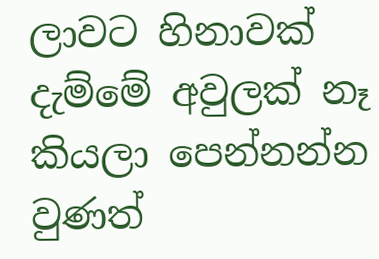ලාවට හිනාවක් දැම්මේ අවුලක් නෑ කියලා පෙන්නන්න වුණත්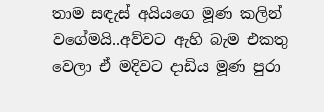තාම සඳැස් අයියගෙ මූණ කලින් වගේමයි..අව්වට ඇහි බැම එකතු වෙලා ඒ මදිවට දාඩිය මූණ පුරා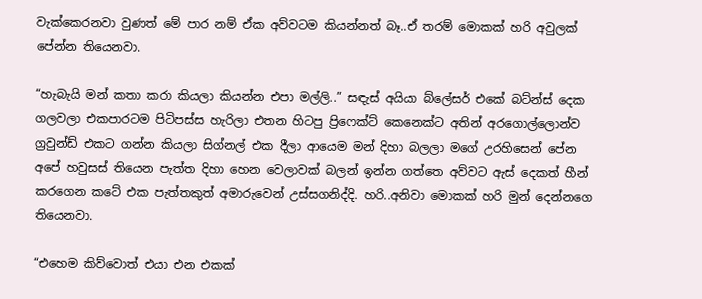වැක්කෙරනවා වුණත් මේ පාර නම් ඒක අව්වටම කියන්නත් බෑ..ඒ තරම් මොකක් හරි අවුලක් පේන්න තියෙනවා.

“හැබැයි මන් කතා කරා කියලා කියන්න එපා මල්ලි..” සඳැස් අයියා බ්ලේසර් එකේ බට්න්ස් දෙක ගලවලා එකපාරටම පිටිපස්ස හැරිලා එතන හිටපු ප්‍රිෆෙක්ට් කෙනෙක්ට අතින් අරගොල්ලොන්ව ග්‍රවුන්ඩ් එකට ගන්න කියලා සිග්නල් එක දීලා ආයෙම මන් දිහා බලලා මගේ උරහිසෙන් පේන අපේ හවුසස් තියෙන පැත්ත දිහා හෙන වෙලාවක් බලන් ඉන්න ගත්තෙ අව්වට ඇස් දෙකත් හීන් කරගෙන කටේ එක පැත්තකුත් අමාරුවෙන් උස්සගනිද්දි. හරි..අනිවා මොකක් හරි මුන් දෙන්නගෙ තියෙනවා.

“එහෙම කිව්වොත් එයා එන එකක්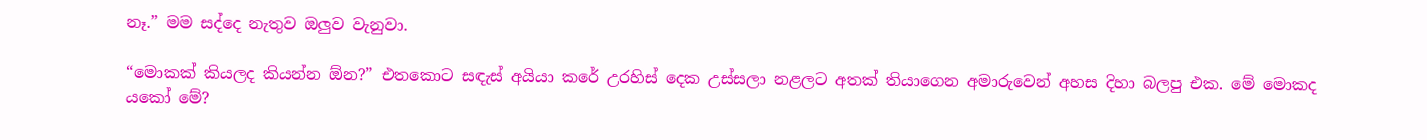නෑ.” මම සද්දෙ නැතුව ඔලුව වැනුවා.

“මොකක් කියලද කියන්න ඕන?” එතකොට සඳැස් අයියා කරේ උරහිස් දෙක උස්සලා නළලට අතක් තියාගෙන අමාරුවෙන් අහස දිහා බලපු එක. මේ මොකද යකෝ මේ?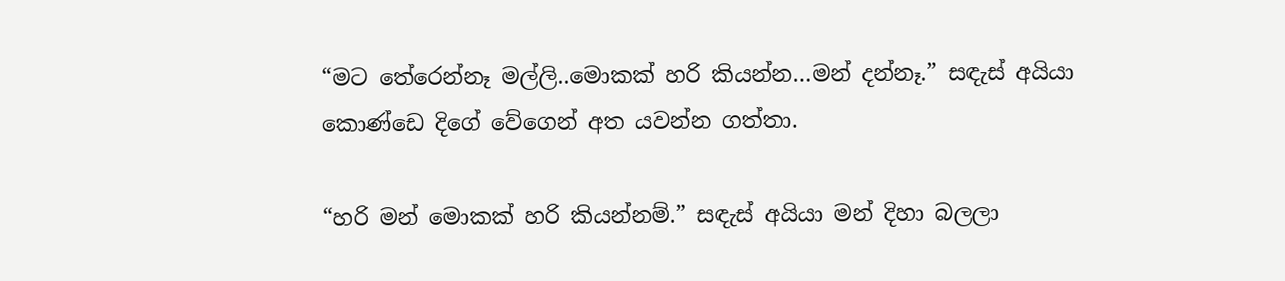“මට තේරෙන්නෑ මල්ලි..මොකක් හරි කියන්න…මන් දන්නෑ.” සඳැස් අයියා කොණ්ඩෙ දිගේ වේගෙන් අත යවන්න ගත්තා.

“හරි මන් මොකක් හරි කියන්නම්.” සඳැස් අයියා මන් දිහා බලලා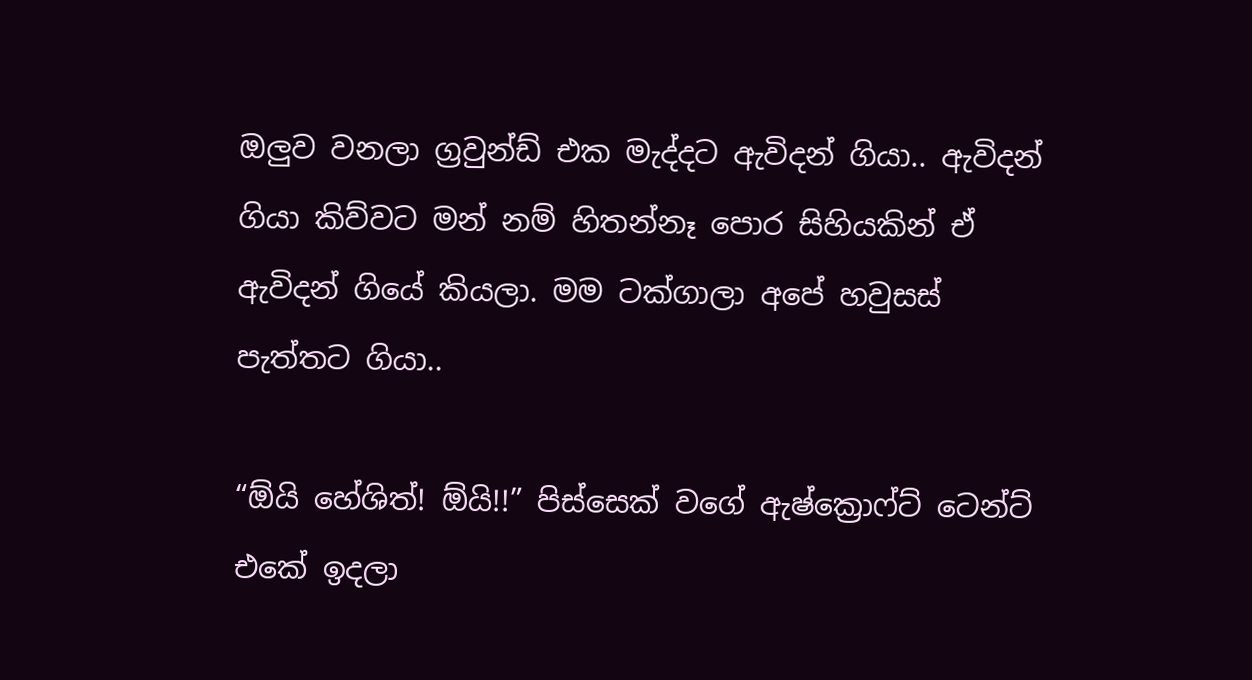ඔලුව වනලා ග්‍රවුන්ඩ් එක මැද්දට ඇවිදන් ගියා.. ඇවිදන් ගියා කිව්වට මන් නම් හිතන්නෑ පොර සිහියකින් ඒ ඇවිදන් ගියේ කියලා. මම ටක්ගාලා අපේ හවුසස් පැත්තට ගියා..

“ඕයි හේශිත්! ඕයි!!” පිස්සෙක් වගේ ඇෂ්ක්‍රොෆ්ට් ටෙන්ට් එකේ ඉදලා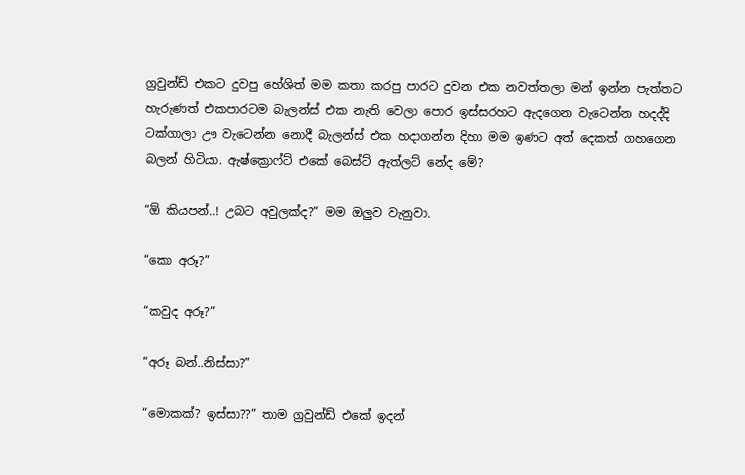ග්‍රවුන්ඩ් එකට දුවපු හේශිත් මම කතා කරපු පාරට දුවන එක නවත්තලා මන් ඉන්න පැත්තට හැරුණත් එකපාරටම බැලන්ස් එක නැති වෙලා පොර ඉස්සරහට ඇදගෙන වැටෙන්න හදද්දි ටක්ගාලා ඌ වැටෙන්න නොදී බැලන්ස් එක හදාගන්න දිහා මම ඉණට අත් දෙකත් ගහගෙන බලන් හිටියා. ඇෂ්ක්‍රොෆ්ට් එකේ බෙස්ට් ඇත්ලට් නේද මේ?

“ඕ කියපන්..! උබට අවුලක්ද?” මම ඔලුව වැනුවා.

“කො අරූ?”

“කවුද අරූ?”

“අරූ බන්..නිස්සා?”

“මොකක්? ඉස්සා??” තාම ග්‍රවුන්ඩ් එකේ ඉදන්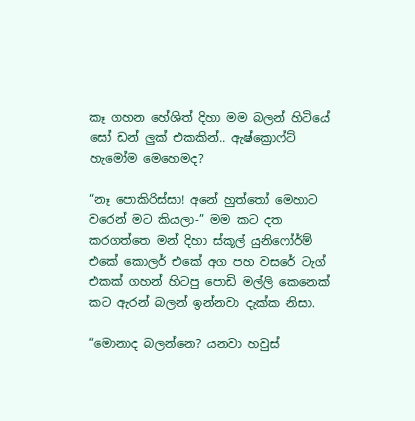කෑ ගහන හේශිත් දිහා මම බලන් හිටියේ සෝ ඩන් ලුක් එකකින්.. ඇෂ්ක්‍රොෆ්ට් හැමෝම මෙහෙමද?

“නෑ පොකිරිස්සා! අනේ හුත්තෝ මෙහාට වරෙන් මට කියලා-” මම කට දත කරගත්තෙ මන් දිහා ස්කූල් යුනිෆෝර්ම් එකේ කොලර් එකේ අග පහ වසරේ ටැග් එකක් ගහන් හිටපු පොඩි මල්ලි කෙනෙක් කට ඇරන් බලන් ඉන්නවා දැක්ක නිසා.

“මොනාද බලන්නෙ? යනවා හවුස්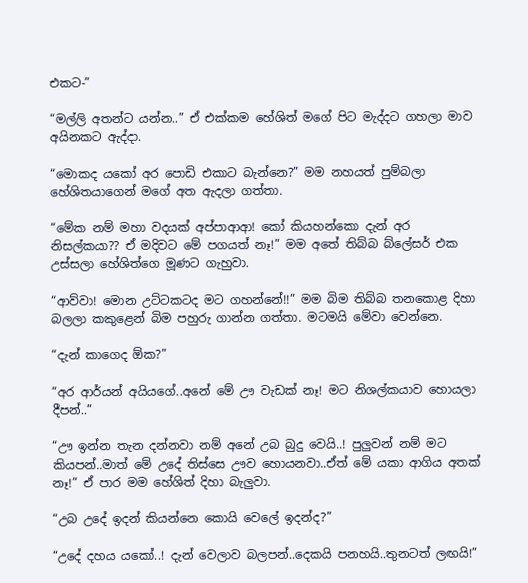එකට-”

“මල්ලි අතන්ට යන්න..” ඒ එක්කම හේශිත් මගේ පිට මැද්දට ගහලා මාව අයිනකට ඇද්දා.

“මොකද යකෝ අර පොඩි එකාට බැන්නෙ?” මම නහයත් පුම්බලා හේශිතයාගෙන් මගේ අත ඇදලා ගත්තා.

“මේක නම් මහා වදයක් අප්පාආආ! කෝ කියහන්කො දැන් අර නිසල්කයා?? ඒ මදිවට මේ පගයත් නෑ!” මම අතේ තිබ්බ බ්ලේසර් එක උස්සලා හේශිත්ගෙ මූණට ගැහුවා.

“ආව්වා! මොන උට්ටකටද මට ගහන්නේ!!” මම බිම තිබ්බ තනකොළ දිහා බලලා කකුළෙන් බිම පහුරු ගාන්න ගත්තා. මටමයි මේවා වෙන්නෙ.

“දැන් කාගෙද ඕක?”

“අර ආර්යන් අයියගේ..අනේ මේ ඌ වැඩක් නෑ! මට නිශල්කයාව හොයලා දීපන්..”

“ඌ ඉන්න තැන දන්නවා නම් අනේ උබ බුදු වෙයි..! පුලුවන් නම් මට කියපන්..මාත් මේ උදේ තිස්සෙ ඌව හොයනවා..ඒත් මේ යකා ආගිය අතක් නෑ!” ඒ පාර මම හේශිත් දිහා බැලුවා.

“උබ උදේ ඉදන් කියන්නෙ කොයි වෙලේ ඉදන්ද?”

“උදේ දහය යකෝ..! දැන් වෙලාව බලපන්..දෙකයි පනහයි..තුනටත් ලඟයි!”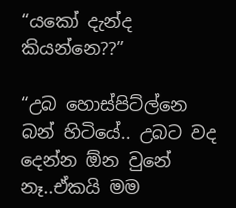“යකෝ දැන්ද කියන්නෙ??”

“උබ හොස්පිට්ල්නෙ බන් හිටියේ.. උබට වද දෙන්න ඕන වුනේ නෑ..ඒකයි මම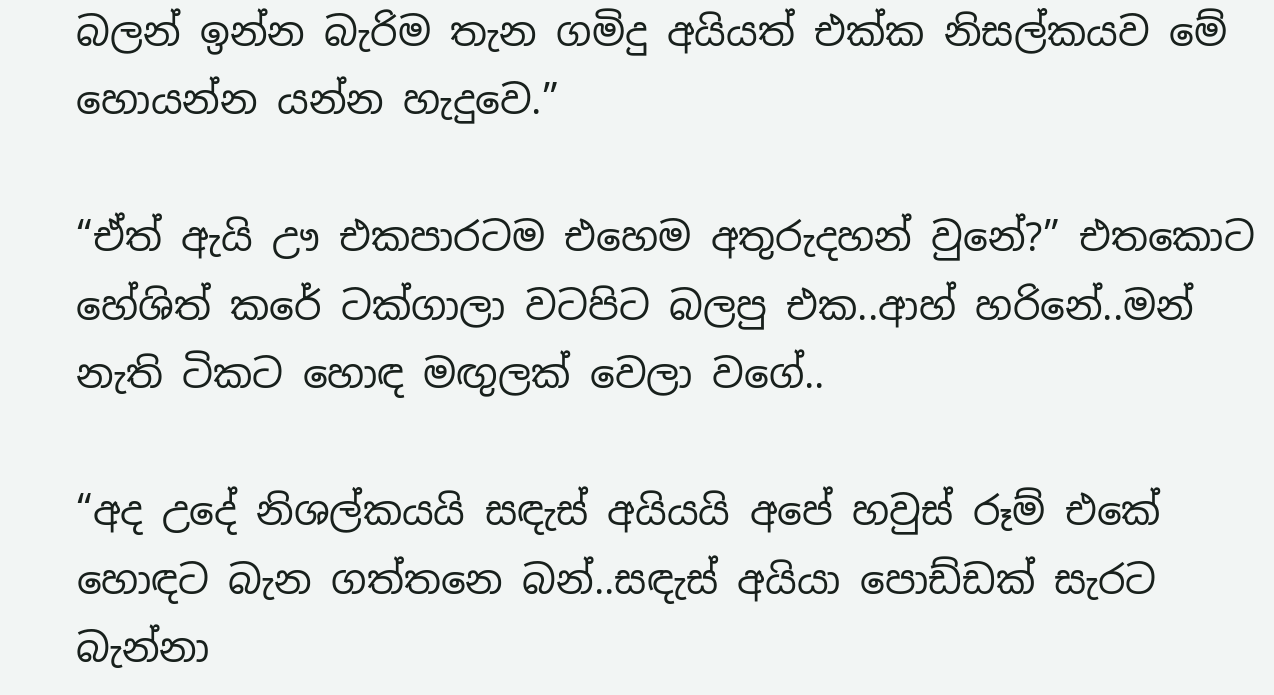බලන් ඉන්න බැරිම තැන ගමිදු අයියත් එක්ක නිසල්කයව මේ හොයන්න යන්න හැදුවෙ.”

“ඒත් ඇයි ඌ එකපාරටම එහෙම අතුරුදහන් වුනේ?” එතකොට හේශිත් කරේ ටක්ගාලා වටපිට බලපු එක..ආහ් හරිනේ..මන් නැති ටිකට හොඳ මඟුලක් වෙලා වගේ..

“අද උදේ නිශල්කයයි සඳැස් අයියයි අපේ හවුස් රූම් එකේ හොඳට බැන ගත්තනෙ බන්..සඳැස් අයියා පොඩ්ඩක් සැරට බැන්නා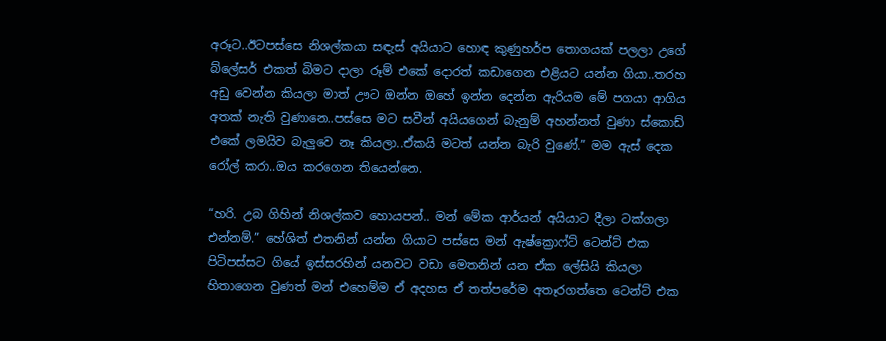අරූට..ඊටපස්සෙ නිශල්කයා සඳැස් අයියාට හොඳ කුණුහර්ප තොගයක් පලලා උගේ බ්ලේසර් එකත් බිමට දාලා රූම් එකේ දොරත් කඩාගෙන එළියට යන්න ගියා..තරහ අඩු වෙන්න කියලා මාත් ඌට ඔන්න ඔහේ ඉන්න දෙන්න ඇරියම මේ පගයා ආගිය අතක් නැති වුණානෙ..පස්සෙ මට සවීන් අයියගෙන් බැනුම් අහන්නත් වුණා ස්කොඩ් එකේ ලමයිව බැලුවෙ නෑ කියලා..ඒකයි මටත් යන්න බැරි වුණේ.” මම ඇස් දෙක රෝල් කරා..ඔය කරගෙන තියෙන්නෙ.

“හරි. උබ ගිහින් නිශල්කව හොයපන්.. මන් මේක ආර්යන් අයියාට දීලා ටක්ගලා එන්නම්.” හේශිත් එතනින් යන්න ගියාට පස්සෙ මන් ඇෂ්ක්‍රොෆ්ට් ටෙන්ට් එක පිටිපස්සට ගියේ ඉස්සරහින් යනවට වඩා මෙතනින් යන ඒක ලේසියි කියලා හිතාගෙන වුණත් මන් එහෙම්ම ඒ අදහස ඒ තත්පරේම අතෑරගත්තෙ ටෙන්ට් එක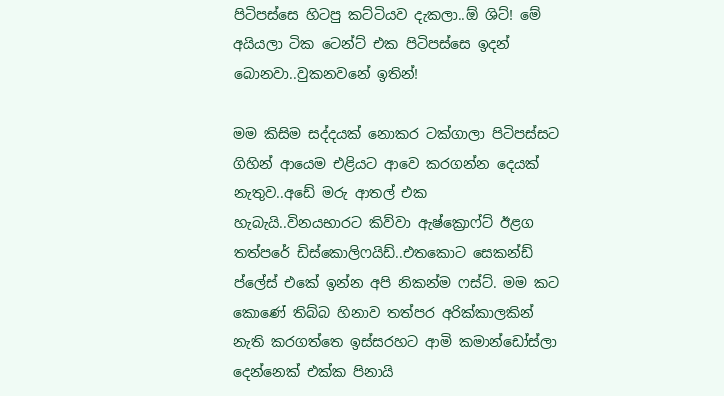පිටිපස්සෙ හිටපු කට්ටියව දැකලා..ඕ ශිට්! මේ අයියලා ටික ටෙන්ට් එක පිටිපස්සෙ ඉදන් බොනවා..වුකනවනේ ඉතින්!

මම කිසිම සද්දයක් නොකර ටක්ගාලා පිටිපස්සට ගිහින් ආයෙම එළියට ආවෙ කරගන්න දෙයක් නැතුව..අඩේ මරු ආතල් එක හැබැයි..විනයභාරට කිව්වා ඇෂ්ක්‍රොෆ්ට් ඊළග තත්පරේ ඩිස්කොලිෆයිඩ්..එතකොට සෙකන්ඩ් ප්ලේස් එකේ ඉන්න අපි නිකන්ම ෆස්ට්. මම කට කොණේ තිබ්බ හිනාව තත්පර අරික්කාලකින් නැති කරගත්තෙ ඉස්සරහට ආමි කමාන්ඩෝස්ලා දෙන්නෙක් එක්ක පිනායි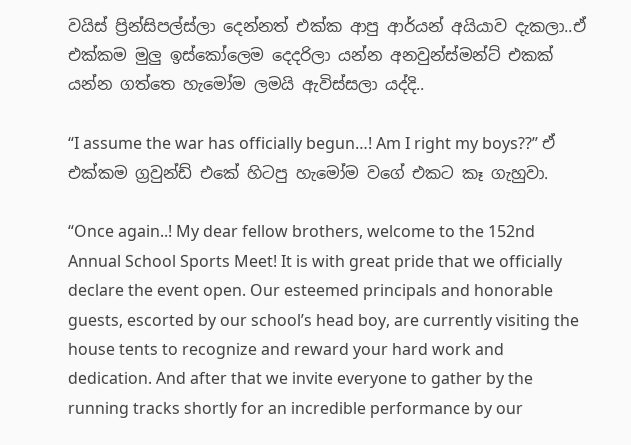වයිස් ප්‍රින්සිපල්ස්ලා දෙන්නත් එක්ක ආපු ආර්යන් අයියාව දැකලා..ඒ එක්කම මුලු ඉස්කෝලෙම දෙදරිලා යන්න අනවුන්ස්මන්ට් එකක් යන්න ගත්තෙ හැමෝම ලමයි ඇවිස්සලා යද්දි..

“I assume the war has officially begun…! Am I right my boys??” ඒ එක්කම ග්‍රවුන්ඩ් එකේ හිටපු හැමෝම වගේ එකට කෑ ගැහුවා.

“Once again..! My dear fellow brothers, welcome to the 152nd Annual School Sports Meet! It is with great pride that we officially declare the event open. Our esteemed principals and honorable guests, escorted by our school’s head boy, are currently visiting the house tents to recognize and reward your hard work and dedication. And after that we invite everyone to gather by the running tracks shortly for an incredible performance by our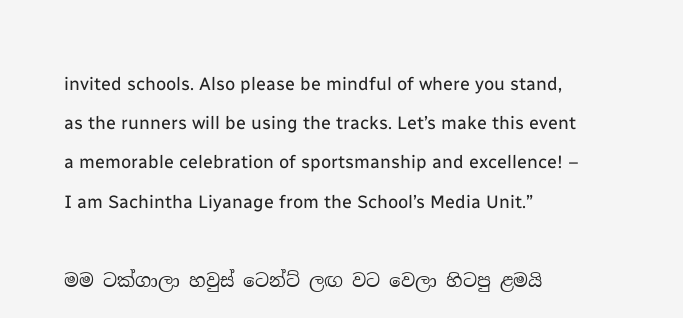invited schools. Also please be mindful of where you stand, as the runners will be using the tracks. Let’s make this event a memorable celebration of sportsmanship and excellence! – I am Sachintha Liyanage from the School’s Media Unit.”

මම ටක්ගාලා හවුස් ටෙන්ට් ලඟ වට වෙලා හිටපු ළමයි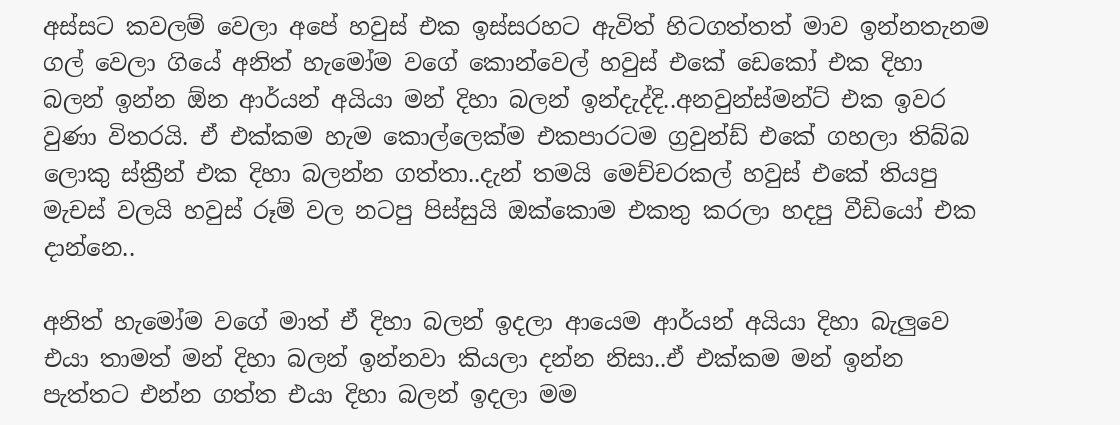අස්සට කවලම් වෙලා අපේ හවුස් එක ඉස්සරහට ඇවිත් හිටගත්තත් මාව ඉන්නතැනම ගල් වෙලා ගියේ අනිත් හැමෝම වගේ කොන්වෙල් හවුස් එකේ ඩෙකෝ එක දිහා බලන් ඉන්න ඕන ආර්යන් අයියා මන් දිහා බලන් ඉන්දැද්දි..අනවුන්ස්මන්ට් එක ඉවර වුණා විතරයි. ඒ එක්කම හැම කොල්ලෙක්ම එකපාරටම ග්‍රවුන්ඩ් එකේ ගහලා තිබ්බ ලොකු ස්ක්‍රීන් එක දිහා බලන්න ගත්තා..දැන් තමයි මෙච්චරකල් හවුස් එකේ තියපු මැචස් වලයි හවුස් රූම් වල නටපු පිස්සුයි ඔක්කොම එකතු කරලා හදපු වීඩියෝ එක දාන්නෙ..

අනිත් හැමෝම වගේ මාත් ඒ දිහා බලන් ඉදලා ආයෙම ආර්යන් අයියා දිහා බැලුවෙ එයා තාමත් මන් දිහා බලන් ඉන්නවා කියලා දන්න නිසා..ඒ එක්කම මන් ඉන්න පැත්තට එන්න ගත්ත එයා දිහා බලන් ඉදලා මම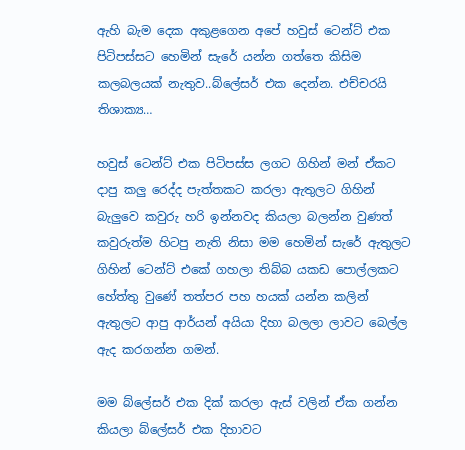ඇහි බැම දෙක අකුළගෙන අපේ හවුස් ටෙන්ට් එක පිටිපස්සට හෙමින් සැරේ යන්න ගත්තෙ කිසිම කලබලයක් නැතුව..බ්ලේසර් එක දෙන්න. එච්චරයි තිශාක්‍ය…

හවුස් ටෙන්ට් එක පිටිපස්ස ලගට ගිහින් මන් ඒකට දාපු කලු රෙද්ද පැත්තකට කරලා ඇතුලට ගිහින් බැලුවෙ කවුරු හරි ඉන්නවද කියලා බලන්න වුණත් කවුරුත්ම හිටපු නැති නිසා මම හෙමින් සැරේ ඇතුලට ගිහින් ටෙන්ට් එකේ ගහලා තිබ්බ යකඩ පොල්ලකට හේත්තු වුණේ තත්පර පහ හයක් යන්න කලින් ඇතුලට ආපු ආර්යන් අයියා දිහා බලලා ලාවට බෙල්ල ඇද කරගන්න ගමන්.

මම බ්ලේසර් එක දික් කරලා ඇස් වලින් ඒක ගන්න කියලා බ්ලේසර් එක දිහාවට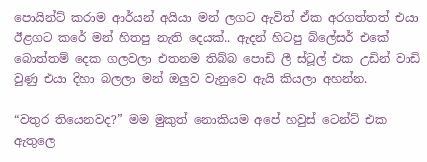පොයින්ට් කරාම ආර්යන් අයියා මන් ලගට ඇවිත් ඒක අරගත්තත් එයා ඊළගට කරේ මන් හිතපු නැති දෙයක්.. ඇදන් හිටපු බ්ලේසර් එකේ බොත්තම් දෙක ගලවලා එතනම තිබ්බ පොඩි ලී ස්ටූල් එක උඩින් වාඩි වුණු එයා දිහා බලලා මන් ඔලුව වැනුවෙ ඇයි කියලා අහන්න.

“වතුර තියෙනවද?” මම මුකුත් නොකියම අපේ හවුස් ටෙන්ට් එක ඇතුලෙ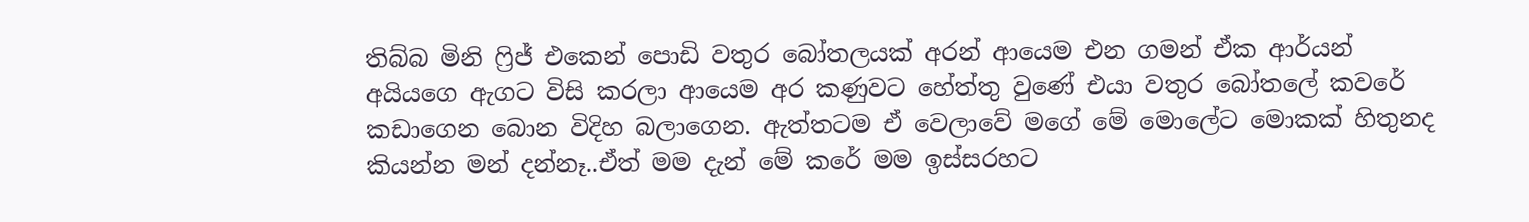තිබ්බ මිනි ෆ්‍රිජ් එකෙන් පොඩි වතුර බෝතලයක් අරන් ආයෙම එන ගමන් ඒක ආර්යන් අයියගෙ ඇගට විසි කරලා ආයෙම අර කණුවට හේත්තු වුණේ එයා වතුර බෝතලේ කවරේ කඩාගෙන බොන විදිහ බලාගෙන. ඇත්තටම ඒ වෙලාවේ මගේ මේ මොලේට මොකක් හිතුනද කියන්න මන් දන්නෑ..ඒත් මම දැන් මේ කරේ මම ඉස්සරහට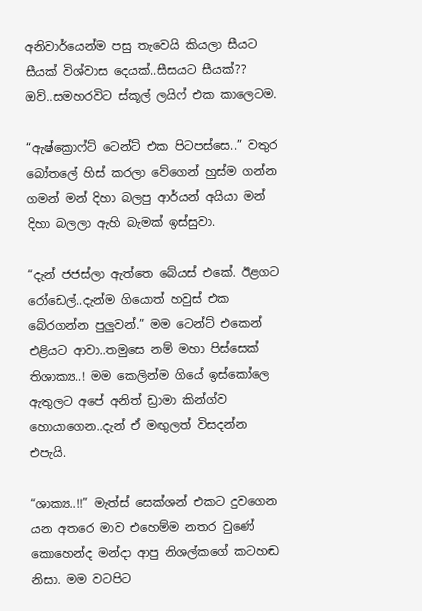අනිවාර්යෙන්ම පසු තැවෙයි කියලා සීයට සීයක් විශ්වාස දෙයක්..සීසයට සීයක්?? ඔව්..සමහරවිට ස්කූල් ලයිෆ් එක කාලෙටම.

“ඇෂ්ක්‍රොෆ්ට් ටෙන්ට් එක පිටපස්සෙ..” වතුර බෝතලේ හිස් කරලා වේගෙන් හුස්ම ගන්න ගමන් මන් දිහා බලපු ආර්යන් අයියා මන් දිහා බලලා ඇහි බැමක් ඉස්සුවා.

“දැන් ජජස්ලා ඇත්තෙ බේයස් එකේ. ඊළගට රෝඩෙල්..දැන්ම ගියොත් හවුස් එක බේරගන්න පුලුවන්.” මම ටෙන්ට් එකෙන් එළියට ආවා..තමුසෙ නම් මහා පිස්සෙක් තිශාක්‍ය..! මම කෙලින්ම ගියේ ඉස්කෝලෙ ඇතුලට අපේ අනිත් ඩ්‍රාමා කින්ග්ව හොයාගෙන..දැන් ඒ මඟුලත් විසදන්න එපැයි.

“ශාක්‍ය..!!” මැත්ස් සෙක්ශන් එකට දුවගෙන යන අතරෙ මාව එහෙම්ම නතර වුණේ කොහෙන්ද මන්දා ආපු නිශල්කගේ කටහඬ නිසා. මම වටපිට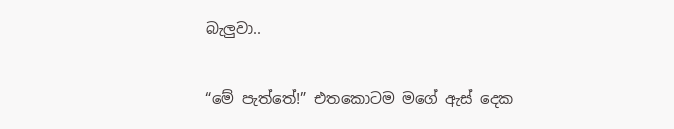බැලුවා..

“මේ පැත්තේ!” එතකොටම මගේ ඇස් දෙක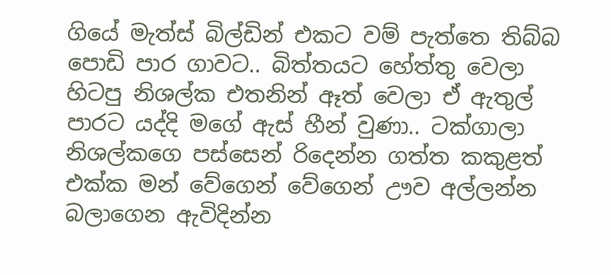ගියේ මැත්ස් බිල්ඩින් එකට වම් පැත්තෙ තිබ්බ පොඩි පාර ගාවට.. බිත්තයට හේත්තු වෙලා හිටපු නිශල්ක එතනින් ඈත් වෙලා ඒ ඇතුල් පාරට යද්දි මගේ ඇස් හීන් වුණා.. ටක්ගාලා නිශල්කගෙ පස්සෙන් රිදෙන්න ගත්ත කකුළත් එක්ක මන් වේගෙන් වේගෙන් ඌව අල්ලන්න බලාගෙන ඇවිදින්න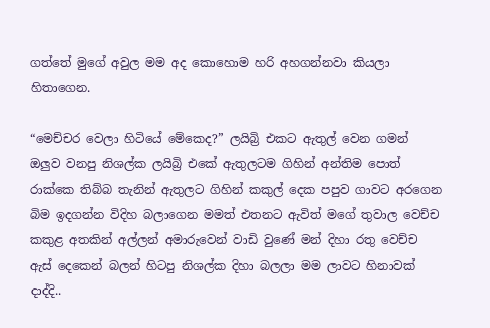ගත්තේ මුගේ අවුල මම අද කොහොම හරි අහගන්නවා කියලා හිතාගෙන.

“මෙච්චර වෙලා හිටියේ මේකෙද?” ලයිබ්‍රි එකට ඇතුල් වෙන ගමන් ඔලුව වනපු නිශල්ක ලයිබ්‍රි එකේ ඇතුලටම ගිහින් අන්තිම පොත් රාක්කෙ තිබ්බ තැනින් ඇතුලට ගිහින් කකුල් දෙක පපුව ගාවට අරගෙන බිම ඉදගන්න විදිහ බලාගෙන මමත් එතනට ඇවිත් මගේ තුවාල වෙච්ච කකුළ අතකින් අල්ලන් අමාරුවෙන් වාඩි වුණේ මන් දිහා රතු වෙච්ච ඇස් දෙකෙන් බලන් හිටපු නිශල්ක දිහා බලලා මම ලාවට හිනාවක් දාද්දි..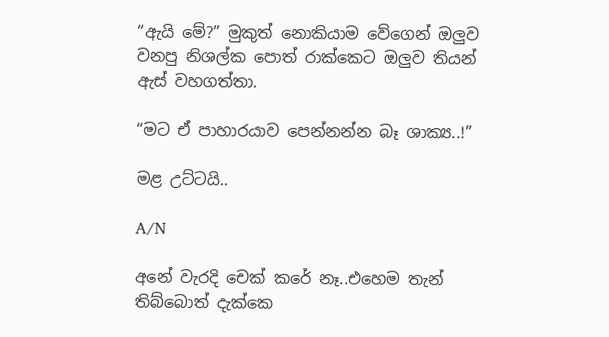“ඇයි මේ?” මුකුත් නොකියාම වේගෙන් ඔලුව වනපු නිශල්ක පොත් රාක්කෙට ඔලුව තියන් ඇස් වහගත්තා.

“මට ඒ පාහාරයාව පෙන්නන්න බෑ ශාක්‍ය..!”

මළ උට්ටයි..

A/N

අනේ වැරදි චෙක් කරේ නෑ..එහෙම තැන් තිබ්බොත් දැක්කෙ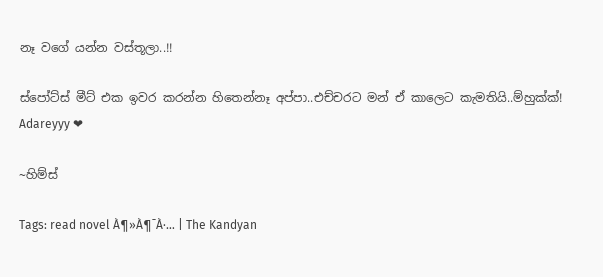නෑ වගේ යන්න වස්තූලා..!!

ස්පෝට්ස් මීට් එක ඉවර කරන්න හිතෙන්නෑ අප්පා..එච්චරට මන් ඒ කාලෙට කැමතියි..ම්හුක්ක්! Adareyyy ❤

~හිම්ස්

Tags: read novel À¶»À¶¯À·… | The Kandyan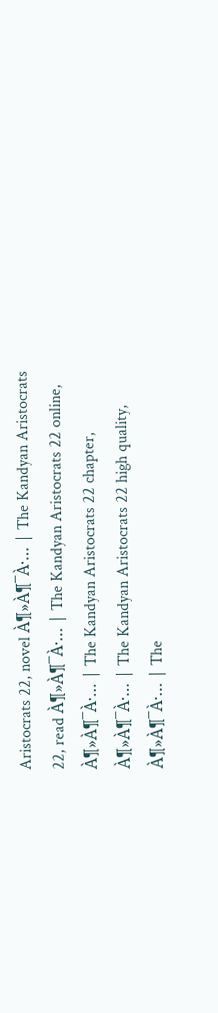Aristocrats 22, novel À¶»À¶¯À·… | The Kandyan Aristocrats 22, read À¶»À¶¯À·… | The Kandyan Aristocrats 22 online, À¶»À¶¯À·… | The Kandyan Aristocrats 22 chapter, À¶»À¶¯À·… | The Kandyan Aristocrats 22 high quality, À¶»À¶¯À·… | The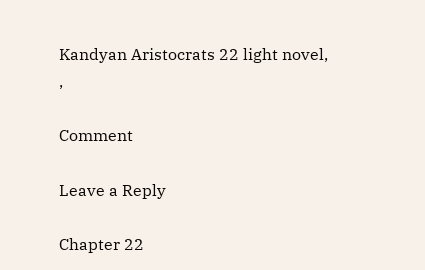Kandyan Aristocrats 22 light novel, ,

Comment

Leave a Reply

Chapter 22